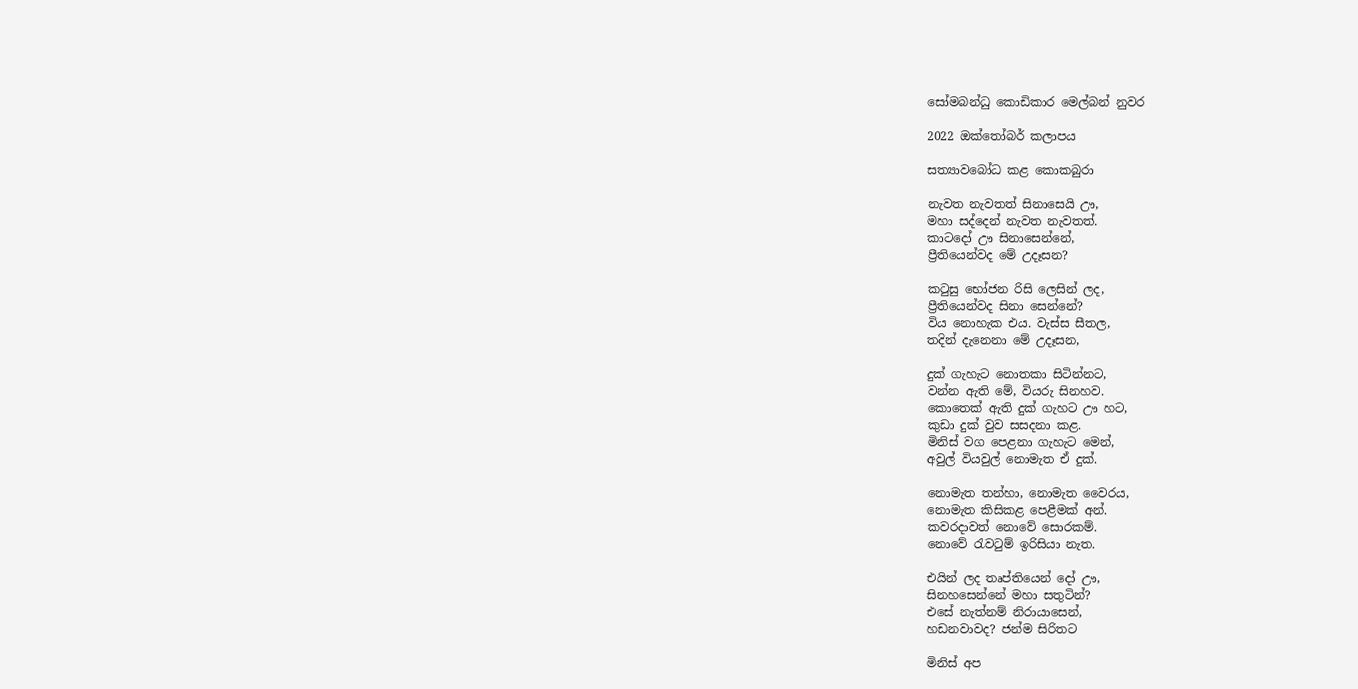සෝමබන්ධු කොඩිකාර මෙල්බන් නුවර

2022 ඔක්තෝබර් කලාපය

සත්‍යාවබෝධ කළ කොකබුරා

නැවත නැවතත් සිනාසෙයි ඌ,
මහා සද්දෙන් නැවත නැවතත්.
කාටදෝ ඌ සිනාසෙන්නේ,
ප්‍රීතියෙන්වද මේ උදෑසන?

කටුසු භෝජන රිසි ලෙසින් ලද,
ප්‍රීතියෙන්වද සිනා සෙන්නේ?
විය නොහැක එය. වැස්ස සීතල,
තදින් දැනෙනා මේ උදෑසන,

දුක් ගැහැට නොතකා සිටින්නට,
වන්න ඇති මේ, වියරු සිනහව.
කොතෙක් ඇති දුක් ගැහට ඌ හට,
කුඩා දුක් වුව සසදනා කළ.
මිනිස් වග පෙළනා ගැහැට මෙන්,
අවුල් වියවුල් නොමැත ඒ දුක්.

නොමැත තන්හා, නොමැත වෛරය,
නොමැත කිසිකළ පෙළීමක් අන්.
කවරදාවත් නොවේ සොරකම්.
නොවේ රැවටුම් ඉරිසියා නැත.

එයින් ලද තෘප්තියෙන් දෝ ඌ,
සිනහසෙන්නේ මහා සතුටින්?
එසේ නැත්නම් නිරායාසෙන්,
හඩනවාවද? ජන්ම සිරිතට

මිනිස් අප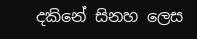දකිනේ සිනහ ලෙස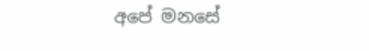අපේ මනසේ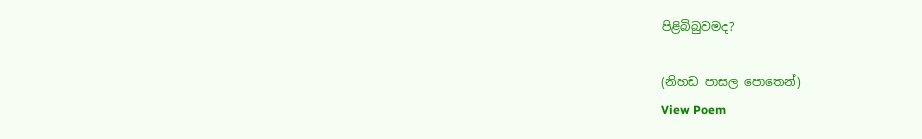පිළිබිබුවමද?

(නිහඩ පාසල පොතෙන්)
View Poem